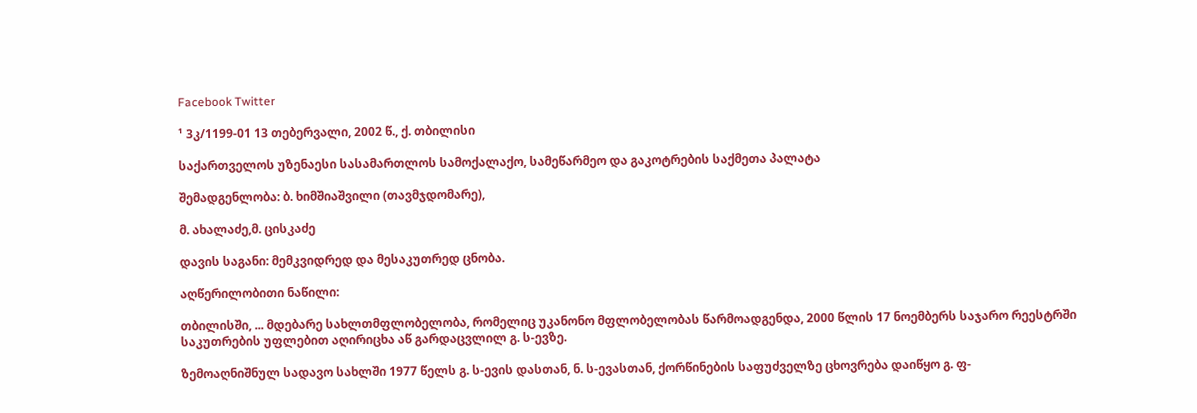Facebook Twitter

¹ 3კ/1199-01 13 თებერვალი, 2002 წ., ქ. თბილისი

საქართველოს უზენაესი სასამართლოს სამოქალაქო, სამეწარმეო და გაკოტრების საქმეთა პალატა

შემადგენლობა: ბ. ხიმშიაშვილი (თავმჯდომარე),

მ. ახალაძე,მ. ცისკაძე

დავის საგანი: მემკვიდრედ და მესაკუთრედ ცნობა.

აღწერილობითი ნაწილი:

თბილისში, ... მდებარე სახლთმფლობელობა, რომელიც უკანონო მფლობელობას წარმოადგენდა, 2000 წლის 17 ნოემბერს საჯარო რეესტრში საკუთრების უფლებით აღირიცხა აწ გარდაცვლილ გ. ს-ევზე.

ზემოაღნიშნულ სადავო სახლში 1977 წელს გ. ს-ევის დასთან, ნ. ს-ევასთან, ქორწინების საფუძველზე ცხოვრება დაიწყო გ. ფ-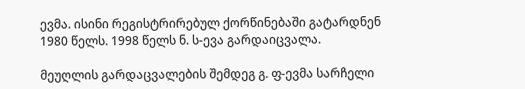ევმა. ისინი რეგისტრირებულ ქორწინებაში გატარდნენ 1980 წელს. 1998 წელს ნ. ს-ევა გარდაიცვალა.

მეუღლის გარდაცვალების შემდეგ გ. ფ-ევმა სარჩელი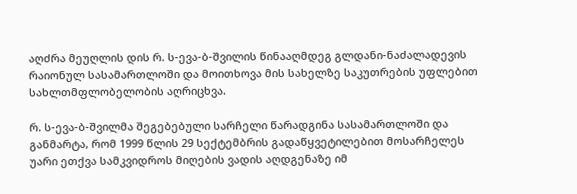აღძრა მეუღლის დის რ. ს-ევა-ბ-შვილის წინააღმდეგ გლდანი-ნაძალადევის რაიონულ სასამართლოში და მოითხოვა მის სახელზე საკუთრების უფლებით სახლთმფლობელობის აღრიცხვა.

რ. ს-ევა-ბ-შვილმა შეგებებული სარჩელი წარადგინა სასამართლოში და განმარტა, რომ 1999 წლის 29 სექტემბრის გადაწყვეტილებით მოსარჩელეს უარი ეთქვა სამკვიდროს მიღების ვადის აღდგენაზე იმ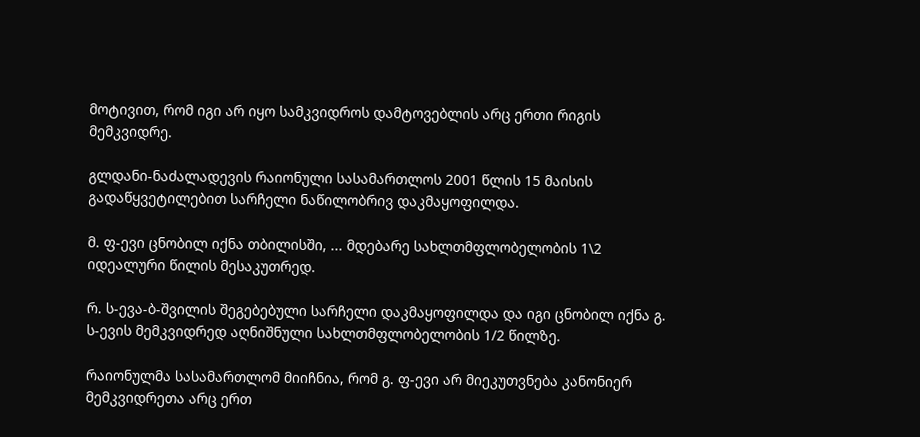მოტივით, რომ იგი არ იყო სამკვიდროს დამტოვებლის არც ერთი რიგის მემკვიდრე.

გლდანი-ნაძალადევის რაიონული სასამართლოს 2001 წლის 15 მაისის გადაწყვეტილებით სარჩელი ნაწილობრივ დაკმაყოფილდა.

მ. ფ-ევი ცნობილ იქნა თბილისში, ... მდებარე სახლთმფლობელობის 1\2 იდეალური წილის მესაკუთრედ.

რ. ს-ევა-ბ-შვილის შეგებებული სარჩელი დაკმაყოფილდა და იგი ცნობილ იქნა გ. ს-ევის მემკვიდრედ აღნიშნული სახლთმფლობელობის 1/2 წილზე.

რაიონულმა სასამართლომ მიიჩნია, რომ გ. ფ-ევი არ მიეკუთვნება კანონიერ მემკვიდრეთა არც ერთ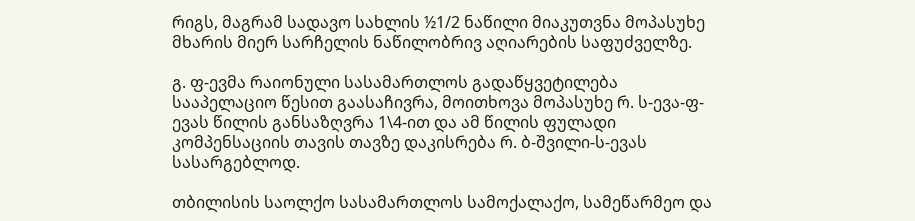რიგს, მაგრამ სადავო სახლის ½1/2 ნაწილი მიაკუთვნა მოპასუხე მხარის მიერ სარჩელის ნაწილობრივ აღიარების საფუძველზე.

გ. ფ-ევმა რაიონული სასამართლოს გადაწყვეტილება სააპელაციო წესით გაასაჩივრა, მოითხოვა მოპასუხე რ. ს-ევა-ფ-ევას წილის განსაზღვრა 1\4-ით და ამ წილის ფულადი კომპენსაციის თავის თავზე დაკისრება რ. ბ-შვილი-ს-ევას სასარგებლოდ.

თბილისის საოლქო სასამართლოს სამოქალაქო, სამეწარმეო და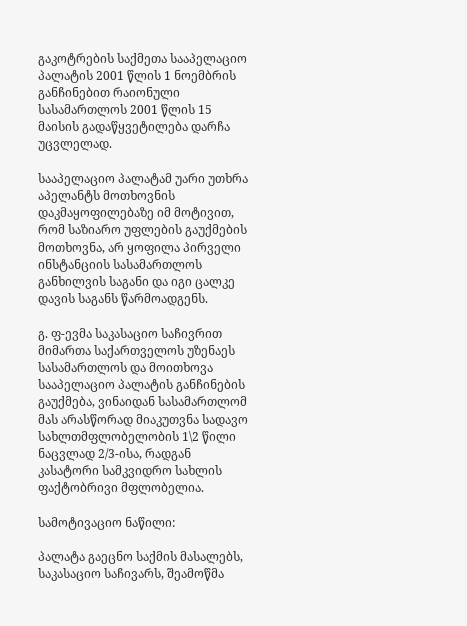გაკოტრების საქმეთა სააპელაციო პალატის 2001 წლის 1 ნოემბრის განჩინებით რაიონული სასამართლოს 2001 წლის 15 მაისის გადაწყვეტილება დარჩა უცვლელად.

სააპელაციო პალატამ უარი უთხრა აპელანტს მოთხოვნის დაკმაყოფილებაზე იმ მოტივით, რომ საზიარო უფლების გაუქმების მოთხოვნა, არ ყოფილა პირველი ინსტანციის სასამართლოს განხილვის საგანი და იგი ცალკე დავის საგანს წარმოადგენს.

გ. ფ-ევმა საკასაციო საჩივრით მიმართა საქართველოს უზენაეს სასამართლოს და მოითხოვა სააპელაციო პალატის განჩინების გაუქმება, ვინაიდან სასამართლომ მას არასწორად მიაკუთვნა სადავო სახლთმფლობელობის 1\2 წილი ნაცვლად 2/3-ისა, რადგან კასატორი სამკვიდრო სახლის ფაქტობრივი მფლობელია.

სამოტივაციო ნაწილი:

პალატა გაეცნო საქმის მასალებს, საკასაციო საჩივარს, შეამოწმა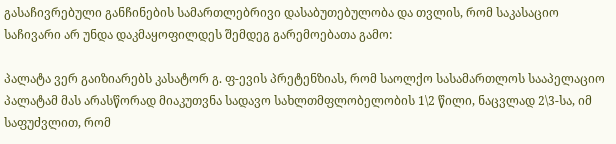გასაჩივრებული განჩინების სამართლებრივი დასაბუთებულობა და თვლის, რომ საკასაციო საჩივარი არ უნდა დაკმაყოფილდეს შემდეგ გარემოებათა გამო:

პალატა ვერ გაიზიარებს კასატორ გ. ფ-ევის პრეტენზიას, რომ საოლქო სასამართლოს სააპელაციო პალატამ მას არასწორად მიაკუთვნა სადავო სახლთმფლობელობის 1\2 წილი, ნაცვლად 2\3-სა, იმ საფუძვლით, რომ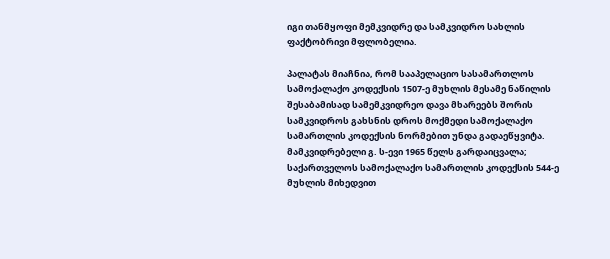იგი თანმყოფი მემკვიდრე და სამკვიდრო სახლის ფაქტობრივი მფლობელია.

პალატას მიაჩნია, რომ სააპელაციო სასამართლოს სამოქალაქო კოდექსის 1507-ე მუხლის მესამე ნაწილის შესაბამისად სამემკვიდრეო დავა მხარეებს შორის სამკვიდროს გახსნის დროს მოქმედი სამოქალაქო სამართლის კოდექსის ნორმებით უნდა გადაეწყვიტა. მამკვიდრებელი გ. ს-ევი 1965 წელს გარდაიცვალა; საქართველოს სამოქალაქო სამართლის კოდექსის 544-ე მუხლის მიხედვით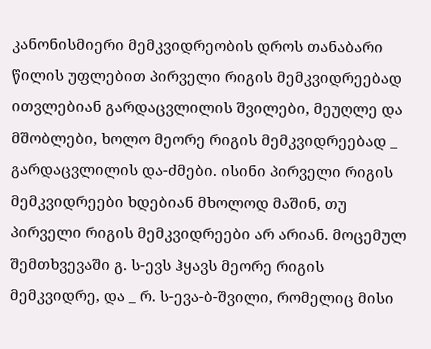კანონისმიერი მემკვიდრეობის დროს თანაბარი წილის უფლებით პირველი რიგის მემკვიდრეებად ითვლებიან გარდაცვლილის შვილები, მეუღლე და მშობლები, ხოლო მეორე რიგის მემკვიდრეებად _ გარდაცვლილის და-ძმები. ისინი პირველი რიგის მემკვიდრეები ხდებიან მხოლოდ მაშინ, თუ პირველი რიგის მემკვიდრეები არ არიან. მოცემულ შემთხვევაში გ. ს-ევს ჰყავს მეორე რიგის მემკვიდრე, და _ რ. ს-ევა-ბ-შვილი, რომელიც მისი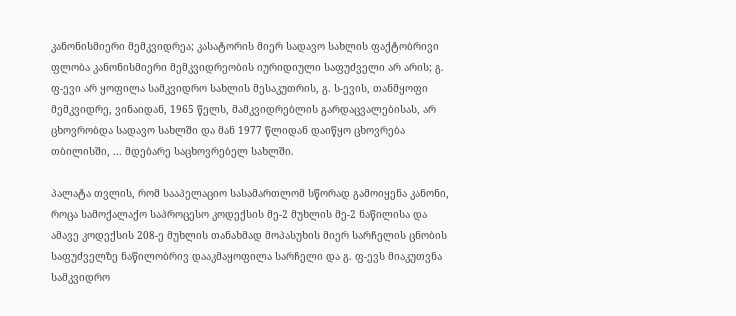კანონისმიერი მემკვიდრეა; კასატორის მიერ სადავო სახლის ფაქტობრივი ფლობა კანონისმიერი მემკვიდრეობის იურიდიული საფუძველი არ არის; გ. ფ-ევი არ ყოფილა სამკვიდრო სახლის მესაკუთრის, გ. ს-ევის, თანმყოფი მემკვიდრე, ვინაიდან, 1965 წელს, მამკვიდრებლის გარდაცვალებისას, არ ცხოვრობდა სადავო სახლში და მან 1977 წლიდან დაიწყო ცხოვრება თბილისში, ... მდებარე საცხოვრებელ სახლში.

პალატა თვლის, რომ სააპელაციო სასამართლომ სწორად გამოიყენა კანონი, როცა სამოქალაქო საპროცესო კოდექსის მე-2 მუხლის მე-2 ნაწილისა და ამავე კოდექსის 208-ე მუხლის თანახმად მოპასუხის მიერ სარჩელის ცნობის საფუძველზე ნაწილობრივ დააკმაყოფილა სარჩელი და გ. ფ-ევს მიაკუთვნა სამკვიდრო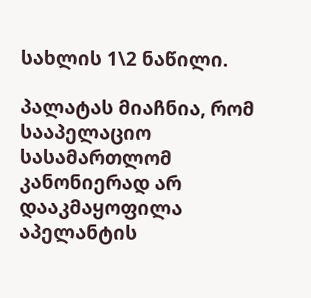სახლის 1\2 ნაწილი.

პალატას მიაჩნია, რომ სააპელაციო სასამართლომ კანონიერად არ დააკმაყოფილა აპელანტის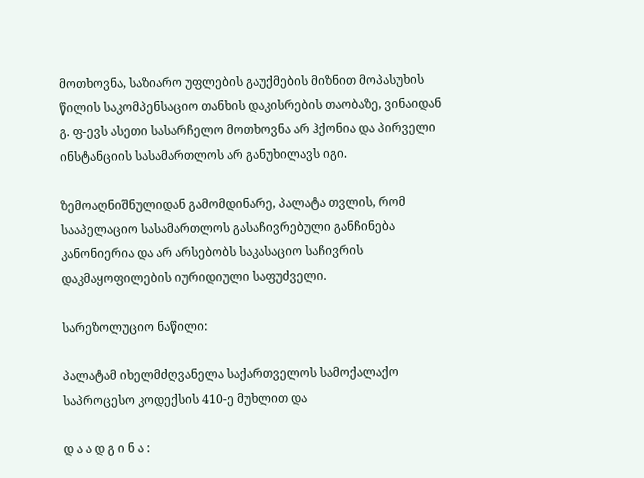მოთხოვნა, საზიარო უფლების გაუქმების მიზნით მოპასუხის წილის საკომპენსაციო თანხის დაკისრების თაობაზე, ვინაიდან გ. ფ-ევს ასეთი სასარჩელო მოთხოვნა არ ჰქონია და პირველი ინსტანციის სასამართლოს არ განუხილავს იგი.

ზემოაღნიშნულიდან გამომდინარე, პალატა თვლის, რომ სააპელაციო სასამართლოს გასაჩივრებული განჩინება კანონიერია და არ არსებობს საკასაციო საჩივრის დაკმაყოფილების იურიდიული საფუძველი.

სარეზოლუციო ნაწილი:

პალატამ იხელმძღვანელა საქართველოს სამოქალაქო საპროცესო კოდექსის 410-ე მუხლით და

დ ა ა დ გ ი ნ ა :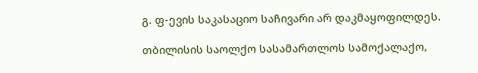გ. ფ-ევის საკასაციო საჩივარი არ დაკმაყოფილდეს.

თბილისის საოლქო სასამართლოს სამოქალაქო,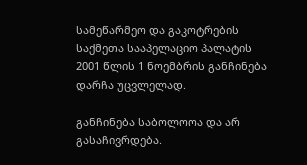სამეწარმეო და გაკოტრების საქმეთა სააპელაციო პალატის 2001 წლის 1 ნოემბრის განჩინება დარჩა უცვლელად.

განჩინება საბოლოოა და არ გასაჩივრდება.